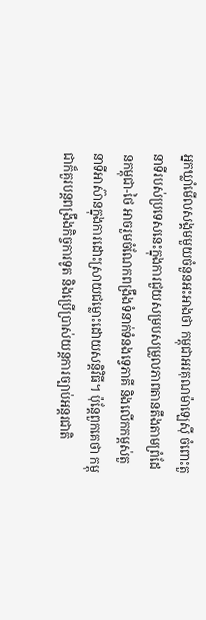អ្នកឃ្លាំមើលសង្គមមួយចំនួនអះអាងថា កម្ពុជាអរគុណម៉ាឡេស៊ី ចំពោះតួនាទីរបស់ប្រទេសនេះក្នុងការជួយសម្របសម្រួលភាពតានតឹងតាមព្រំដែនកម្ពុជា-ថៃ អាចរួមចំណែកពង្រឹងទំនាក់ទំនងទ្វេភាគី និងលើកកម្ពស់តួនាទីអាស៊ានក្នុងការដោះស្រាយជម្លោះដោយសន្តិវិធី។ ប៉ុន្តែពួកគេថា កម្ពុជាក៏គួរបន្តពង្រឹងកិច្ចការទូត និងប្រើប្រាស់យន្តការច្បាប់អន្តរជាតិ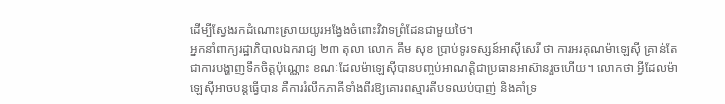ដើម្បីស្វែងរកដំណោះស្រាយយូរអង្វែងចំពោះវិវាទព្រំដែនជាមួយថៃ។
អ្នកនាំពាក្យរដ្ឋាភិបាលឯករាជ្យ ២៣ តុលា លោក គឹម សុខ ប្រាប់ទូរទស្សន៍អាស៊ីសេរី ថា ការអរគុណម៉ាឡេស៊ី គ្រាន់តែជាការបង្ហាញទឹកចិត្តប៉ុណ្ណោះ ខណៈដែលម៉ាឡេស៊ីបានបញ្ចប់អាណត្តិជាប្រធានអាស៊ានរួចហើយ។ លោកថា អ្វីដែលម៉ាឡេស៊ីអាចបន្តធ្វើបាន គឺការរំលឹកភាគីទាំងពីរឱ្យគោរពស្មារតីបទឈប់បាញ់ និងគាំទ្រ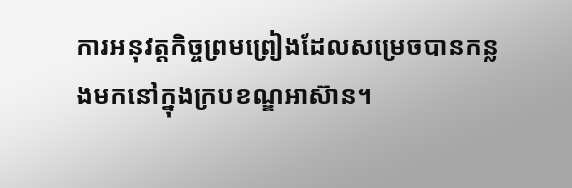ការអនុវត្តកិច្ចព្រមព្រៀងដែលសម្រេចបានកន្លងមកនៅក្នុងក្របខណ្ឌអាស៊ាន។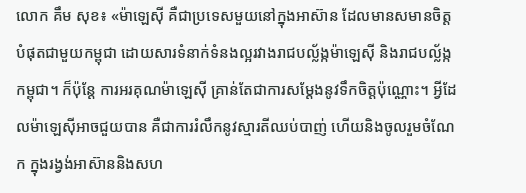លោក គឹម សុខ៖ «ម៉ាឡេស៊ី គឺជាប្រទេសមួយនៅក្នុងអាស៊ាន ដែលមានសមានចិត្តបំផុតជាមួយកម្ពុជា ដោយសារទំនាក់ទំនងល្អរវាងរាជបល្ល័ង្កម៉ាឡេស៊ី និងរាជបល្ល័ង្កកម្ពុជា។ ក៏ប៉ុន្តែ ការអរគុណម៉ាឡេស៊ី គ្រាន់តែជាការសម្តែងនូវទឹកចិត្តប៉ុណ្ណោះ។ អ្វីដែលម៉ាឡេស៊ីអាចជួយបាន គឺជាការរំលឹកនូវស្មារតីឈប់បាញ់ ហើយនិងចូលរួមចំណែក ក្នុងរង្វង់អាស៊ាននិងសហ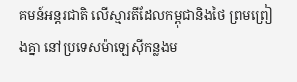គមន៍អន្តរជាតិ លើស្មារតីដែលកម្ពុជានិងថៃ ព្រមព្រៀងគ្នា នៅប្រទេសម៉ាឡេស៊ីកន្លងម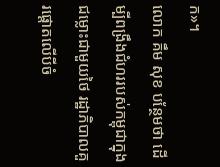ក»។
លោក គឹម សុខ បន្ថែមថា ដើម្បីពង្រឹងជំហររបស់កម្ពុជាក្នុងជម្លោះជាមួយថៃ រដ្ឋាភិបាលគួរផ្តោតលើបីចំ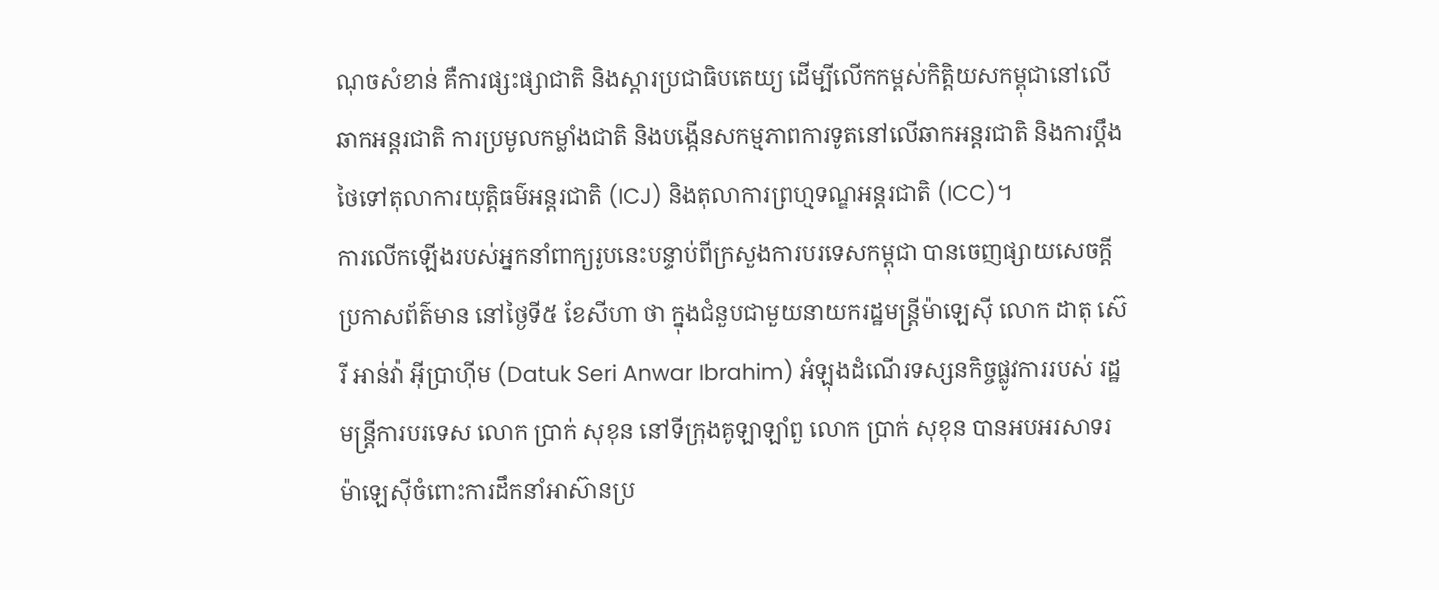ណុចសំខាន់ គឺការផ្សះផ្សាជាតិ និងស្ដារប្រជាធិបតេយ្យ ដើម្បីលើកកម្ពស់កិត្តិយសកម្ពុជានៅលើឆាកអន្តរជាតិ ការប្រមូលកម្លាំងជាតិ និងបង្កើនសកម្មភាពការទូតនៅលើឆាកអន្តរជាតិ និងការប្តឹងថៃទៅតុលាការយុត្តិធម៌អន្តរជាតិ (ICJ) និងតុលាការព្រហ្មទណ្ឌអន្តរជាតិ (ICC)។
ការលើកឡើងរបស់អ្នកនាំពាក្យរូបនេះបន្ទាប់ពីក្រសួងការបរទេសកម្ពុជា បានចេញផ្សាយសេចក្តីប្រកាសព័ត៌មាន នៅថ្ងៃទី៥ ខែសីហា ថា ក្នុងជំនួបជាមួយនាយករដ្ឋមន្ត្រីម៉ាឡេស៊ី លោក ដាតុ ស៊េរី អាន់វ៉ា អ៊ីប្រាហ៊ីម (Datuk Seri Anwar Ibrahim) អំឡុងដំណើរទស្សនកិច្ចផ្លូវការរបស់ រដ្ឋមន្ត្រីការបរទេស លោក ប្រាក់ សុខុន នៅទីក្រុងគូឡាឡាំពួ លោក ប្រាក់ សុខុន បានអបអរសាទរម៉ាឡេស៊ីចំពោះការដឹកនាំអាស៊ានប្រ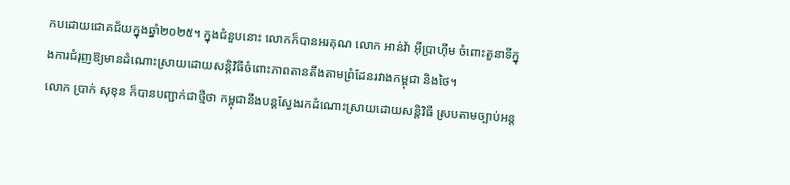កបដោយជោគជ័យក្នុងឆ្នាំ២០២៥។ ក្នុងជំនួបនោះ លោកក៏បានអរគុណ លោក អាន់វ៉ា អ៊ីប្រាហ៊ីម ចំពោះតួនាទីក្នុងការជំរុញឱ្យមានដំណោះស្រាយដោយសន្តិវិធីចំពោះភាពតានតឹងតាមព្រំដែនរវាងកម្ពុជា និងថៃ។
លោក ប្រាក់ សុខុន ក៏បានបញ្ជាក់ជាថ្មីថា កម្ពុជានឹងបន្តស្វែងរកដំណោះស្រាយដោយសន្តិវិធី ស្របតាមច្បាប់អន្ត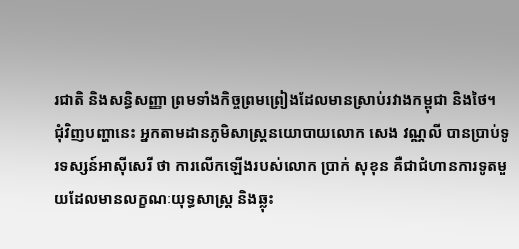រជាតិ និងសន្ធិសញ្ញា ព្រមទាំងកិច្ចព្រមព្រៀងដែលមានស្រាប់រវាងកម្ពុជា និងថៃ។
ជុំវិញបញ្ហានេះ អ្នកតាមដានភូមិសាស្ត្រនយោបាយលោក សេង វណ្ណលី បានប្រាប់ទូរទស្សន៍អាស៊ីសេរី ថា ការលើកឡើងរបស់លោក ប្រាក់ សុខុន គឺជាជំហានការទូតមួយដែលមានលក្ខណៈយុទ្ធសាស្ត្រ និងឆ្លុះ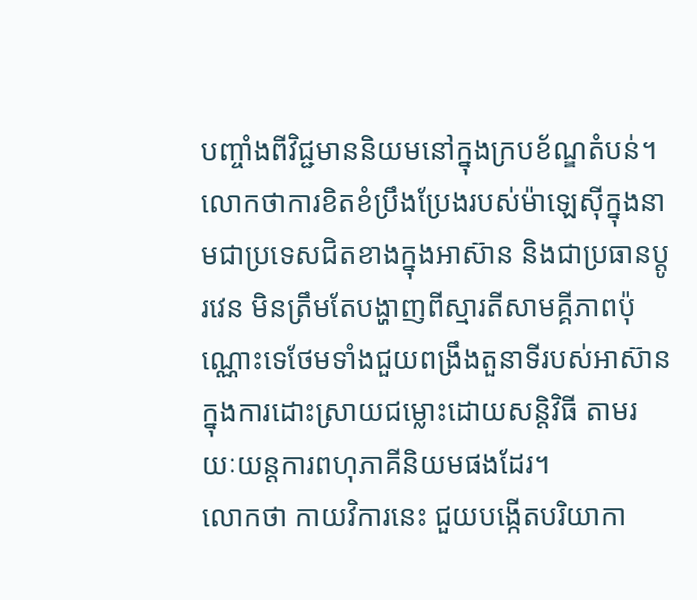បញ្ចាំងពីវិជ្ជមាននិយមនៅក្នុងក្របខ័ណ្ឌតំបន់។ លោកថាការខិតខំប្រឹងប្រែងរបស់ម៉ាឡេស៊ីក្នុងនាមជាប្រទេសជិតខាងក្នុងអាស៊ាន និងជាប្រធានប្តូរវេន មិនត្រឹមតែបង្ហាញពីស្មារតីសាមគ្គីភាពប៉ុណ្ណោះទេថែមទាំងជួយពង្រឹងតួនាទីរបស់អាស៊ានក្នុងការដោះស្រាយជម្លោះដោយសន្តិវិធី តាមរយៈយន្តការពហុភាគីនិយមផងដែរ។
លោកថា កាយវិការនេះ ជួយបង្កើតបរិយាកា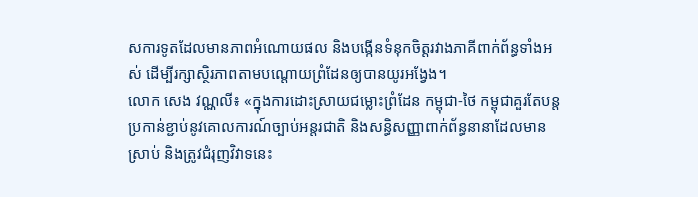សការទូតដែលមានភាពអំណោយផល និងបង្កើនទំនុកចិត្តរវាងភាគីពាក់ព័ន្ធទាំងអស់ ដើម្បីរក្សាស្ថិរភាពតាមបណ្តោយព្រំដែនឲ្យបានយូរអង្វែង។
លោក សេង វណ្ណលី៖ «ក្នុងការដោះស្រាយជម្លោះព្រំដែន កម្ពុជា-ថៃ កម្ពុជាគួរតែបន្តប្រកាន់ខ្ជាប់នូវគោលការណ៍ច្បាប់អន្តរជាតិ និងសន្ធិសញ្ញាពាក់ព័ន្ធនានាដែលមានស្រាប់ និងត្រូវជំរុញវិវាទនេះ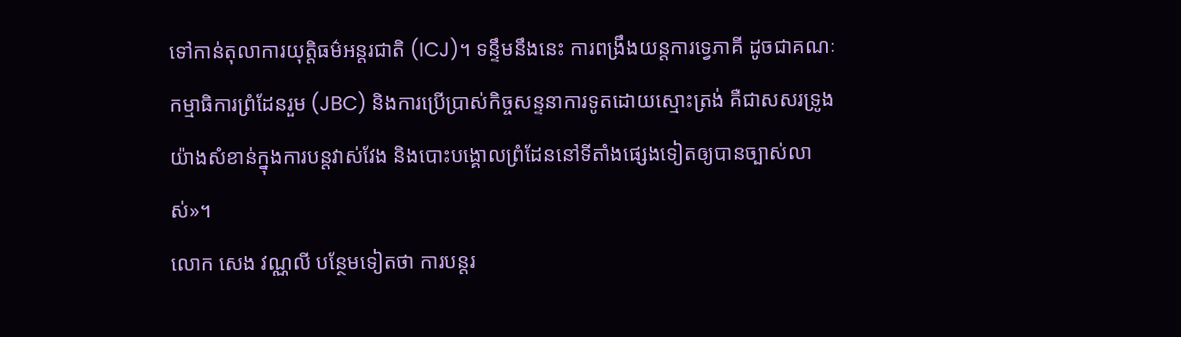ទៅកាន់តុលាការយុត្តិធម៌អន្តរជាតិ (ICJ)។ ទន្ទឹមនឹងនេះ ការពង្រឹងយន្តការទ្វេភាគី ដូចជាគណៈកម្មាធិការព្រំដែនរួម (JBC) និងការប្រើប្រាស់កិច្ចសន្ទនាការទូតដោយស្មោះត្រង់ គឺជាសសរទ្រូងយ៉ាងសំខាន់ក្នុងការបន្តវាស់វែង និងបោះបង្គោលព្រំដែននៅទីតាំងផ្សេងទៀតឲ្យបានច្បាស់លាស់»។
លោក សេង វណ្ណលី បន្ថែមទៀតថា ការបន្តរ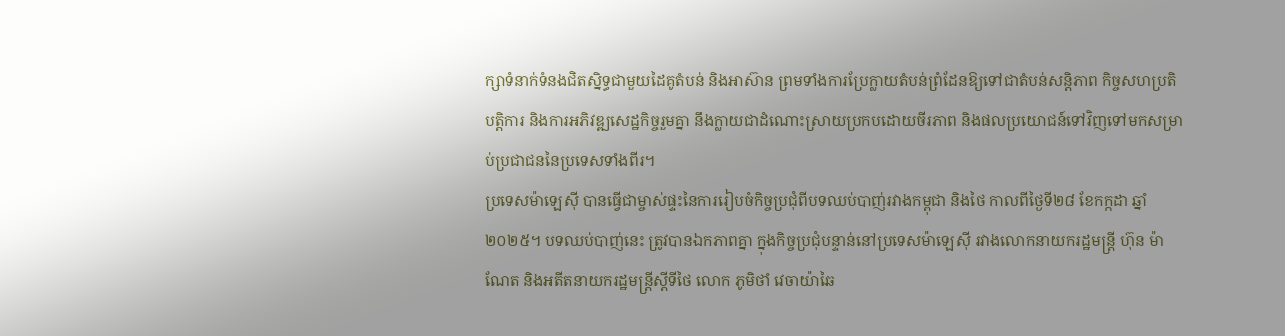ក្សាទំនាក់ទំនងជិតស្និទ្ធជាមួយដៃគូតំបន់ និងអាស៊ាន ព្រមទាំងការប្រែក្លាយតំបន់ព្រំដែនឱ្យទៅជាតំបន់សន្តិភាព កិច្ចសហប្រតិបត្តិការ និងការអភិវឌ្ឍសេដ្ឋកិច្ចរួមគ្នា នឹងក្លាយជាដំណោះស្រាយប្រកបដោយចីរភាព និងផលប្រយោជន៍ទៅវិញទៅមកសម្រាប់ប្រជាជននៃប្រទេសទាំងពីរ។
ប្រទេសម៉ាឡេស៊ី បានធ្វើជាម្ចាស់ផ្ទះនៃការរៀបចំកិច្ចប្រជុំពីបទឈប់បាញ់រវាងកម្ពុជា និងថៃ កាលពីថ្ងៃទី២៨ ខែកក្កដា ឆ្នាំ២០២៥។ បទឈប់បាញ់នេះ ត្រូវបានឯកភាពគ្នា ក្នុងកិច្ចប្រជុំបន្ទាន់នៅប្រទេសម៉ាឡេស៊ី រវាងលោកនាយករដ្ឋមន្ត្រី ហ៊ុន ម៉ាណែត និងអតីតនាយករដ្ឋមន្ត្រីស្តីទីថៃ លោក ភូមិថាំ វេចាយ៉ាឆៃ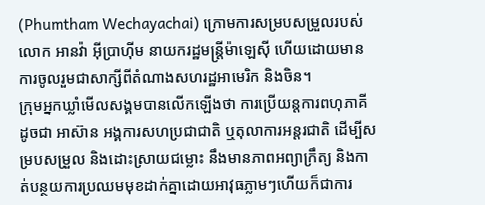(Phumtham Wechayachai) ក្រោមការសម្របសម្រួលរបស់ លោក អានវ៉ា អ៊ីប្រាហ៊ីម នាយករដ្ឋមន្ត្រីម៉ាឡេស៊ី ហើយដោយមានការចូលរួមជាសាក្សីពីតំណាងសហរដ្ឋអាមេរិក និងចិន។
ក្រុមអ្នកឃ្លាំមើលសង្គមបានលើកឡើងថា ការប្រើយន្តការពហុភាគី ដូចជា អាស៊ាន អង្គការសហប្រជាជាតិ ឬតុលាការអន្តរជាតិ ដើម្បីសម្របសម្រួល និងដោះស្រាយជម្លោះ នឹងមានភាពអព្យាក្រឹត្យ និងកាត់បន្ថយការប្រឈមមុខដាក់គ្នាដោយអាវុធភ្លាមៗហើយក៏ជាការ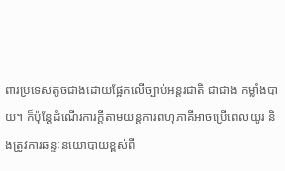ពារប្រទេសតូចជាងដោយផ្អែកលើច្បាប់អន្តរជាតិ ជាជាង កម្លាំងបាយ។ ក៏ប៉ុន្តែដំណើរការក្តីតាមយន្តការពហុភាគីអាចប្រើពេលយូរ និងត្រូវការឆន្ទៈនយោបាយខ្ពស់ពី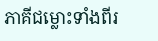ភាគីជម្លោះទាំងពីរ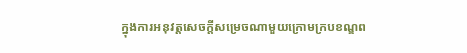ក្នុងការអនុវត្តសេចក្តីសម្រេចណាមួយក្រោមក្របខណ្ឌព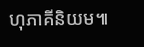ហុភាគីនិយម៕